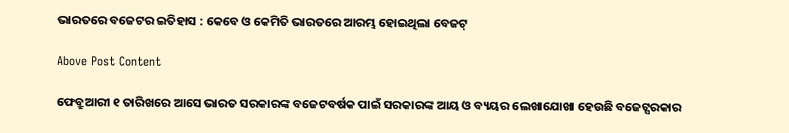ଭାରତରେ ବଜେଟର ଇତିହାସ : କେବେ ଓ କେମିତି ଭାରତରେ ଆରମ୍ଭ ହୋଇଥିଲା ବେଜଟ୍

Above Post Content

ଫେବ୍ରୁଆରୀ ୧ ତାରିଖରେ ଆସେ ଭାରତ ସରକାରଙ୍କ ବଜେଟବର୍ଷକ ପାଇଁ ସରକାରଙ୍କ ଆୟ ଓ ବ୍ୟୟର ଲେଖାଯୋଖା ହେଉଛି ବଜେଟ୍ସରକାର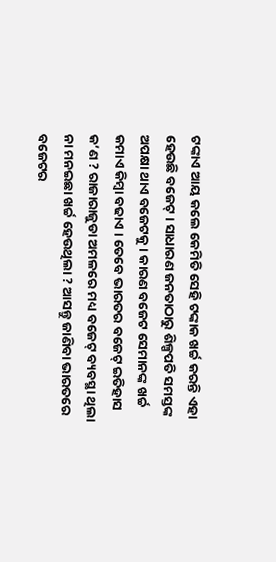ଟଙ୍କାଏ ଆୟ କଲେ କେମିତି ସେହି ଟଙ୍କାକ ଖର୍ଚ୍ଚ କରନ୍ତି ଏହା ହେଉଛି ବଜେଟ୍ । ସାଧାରଣ ଜନତାଠାରୁ ଶିଳ୍ପପତି ସମସ୍ତଙ୍କ ଅପକ୍ଷା ଥାଏ ବଜେଟକୁ । କାରଣ ବଜେଟ ସେମାନଙ୍କ ଖର୍ଚ୍ଚ କମାଏ କିମ୍ବା ବଢାଏ । ତେବେ ଭାରତର ବଜେଟ୍ ଇତିହାସ କ’ଣ ? ରାଜାରାଜୁଡା ଅମଳରେ ମଧ୍ୟ ବଜେଟ୍ ବ୍ୟବସ୍ଥା ଥିଲା ନା ମନଇଛା ଖର୍ଚ୍ଚ ହେଉଥିଲା ? ଆସନ୍ତୁ ଜାଣିବା ଭାରତରେ ବଜେଟର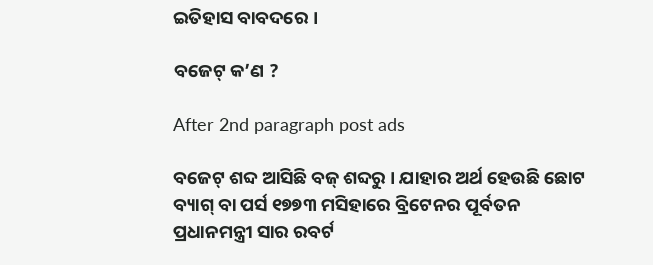ଇତିହାସ ବାବଦରେ ।

ବଜେଟ୍ କ’ଣ ?

After 2nd paragraph post ads

ବଜେଟ୍ ଶବ୍ଦ ଆସିଛି ବଜ୍ ଶବ୍ଦରୁ । ଯାହାର ଅର୍ଥ ହେଉଛି ଛୋଟ ବ୍ୟାଗ୍ ବା ପର୍ସ ୧୭୭୩ ମସିହାରେ ବ୍ରିଟେନର ପୂର୍ବତନ ପ୍ରଧାନମନ୍ତ୍ରୀ ସାର ରବର୍ଟ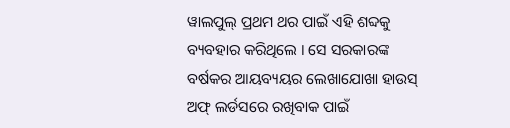ୱାଲପୁଲ୍ ପ୍ରଥମ ଥର ପାଇଁ ଏହି ଶବ୍ଦକୁ ବ୍ୟବହାର କରିଥିଲେ । ସେ ସରକାରଙ୍କ ବର୍ଷକର ଆୟବ୍ୟୟର ଲେଖାଯୋଖା ହାଉସ୍ ଅଫ୍ ଲର୍ଡସରେ ରଖିବାକ ପାଇଁ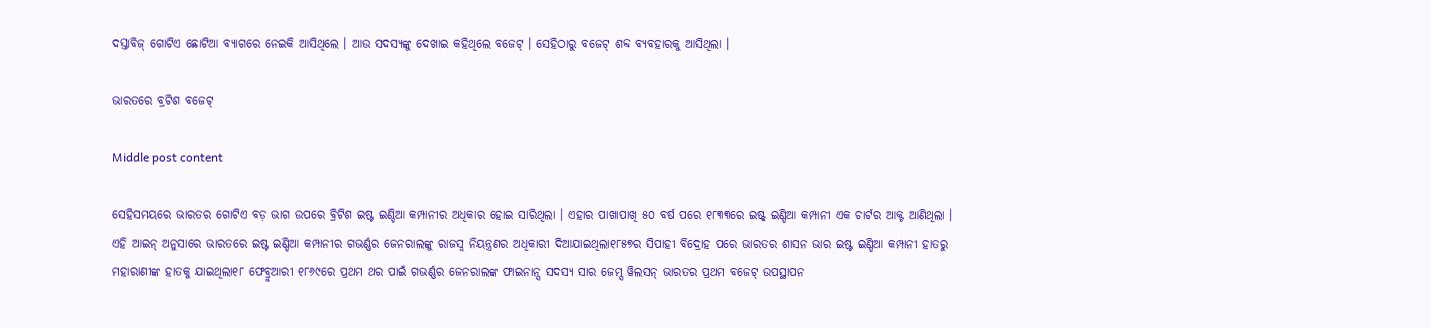ଦସ୍ତାବିଜ୍ ଗୋଟିଏ ଛୋଟିଆ ବ୍ୟାଗରେ ନେଇକି ଆସିଥିଲେ । ଆଉ ସଦସ୍ୟଙ୍କୁ ଦେଖାଇ କହିଥିଲେ ବଜେଟ୍ । ସେହିଠାରୁ ବଜେଟ୍ ଶବ୍ଦ ବ୍ୟବହାରକୁ ଆସିଥିଲା ।

ଭାରତରେ ବ୍ରଟିଶ ବଜେଟ୍

Middle post content

ସେହିସମୟରେ ଭାରତର ଗୋଟିଏ ବଡ଼ ଭାଗ ଉପରେ ବ୍ରିଟିଶ ଇଷ୍ଟ ଇଣ୍ଡିଆ କମ୍ପାନୀର ଅଧିକାର ହୋଇ ସାରିଥିଲା । ଏହାର ପାଖାପାଖି ୫୦ ବର୍ଷ ପରେ ୧୮୩୩ରେ ଇଷ୍ଟ୍ ଇଣ୍ଡିଆ କମ୍ପାନୀ ଏକ ଚାର୍ଟର ଆକ୍ଟ ଆଣିଥିଲା । ଏହି ଆଇନ୍ ଅନୁସାରେ ଭାରତରେ ଇଷ୍ଟ ଇଣ୍ଡିଆ କମ୍ପାନୀର ଗଭର୍ଣ୍ଣର ଜେନରାଲଙ୍କୁ ରାଜସ୍ୱ ନିୟନ୍ତ୍ରଣର ଅଧିକାରୀ ଦିଆଯାଇଥିଲା୧୮୫୭ର ସିପାହୀ ବିଦ୍ରୋହ ପରେ ଭାରତର ଶାସନ ଭାର ଇଷ୍ଟ ଇଣ୍ଡିଆ କମ୍ପାନୀ ହାତରୁ ମହାରାଣୀଙ୍କ ହାତକୁ ଯାଇଥିଲା୧୮ ଫେବ୍ରୁଆରୀ ୧୮୬୯ରେ ପ୍ରଥମ ଥର ପାଇଁ ଗଭର୍ଣ୍ଣର ଜେନରାଲଙ୍କ ଫାଇନାନ୍ସ ସଦସ୍ୟ ସାର ଜେମ୍ସ ୱିଲସନ୍ ଭାରତର ପ୍ରଥମ ବଜେଟ୍ ଉପସ୍ଥାପନ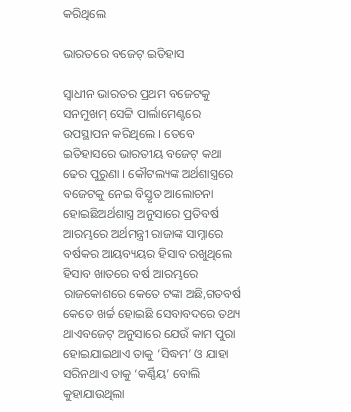କରିଥିଲେ

ଭାରତରେ ବଜେଟ୍ ଇତିହାସ

ସ୍ୱାଧୀନ ଭାରତର ପ୍ରଥମ ବଜେଟକୁ ସନମୁଖମ୍ ସେଟ୍ଟି ପାର୍ଲାମେଣ୍ଟରେ ଉପସ୍ଥାପନ କରିଥିଲେ । ତେବେ ଇତିହାସରେ ଭାରତୀୟ ବଜେଟ୍ କଥା ଢେର ପୁରୁଣା । କୌଟଲ୍ୟଙ୍କ ଅର୍ଥଶାସ୍ତ୍ରରେ ବଜେଟକୁ ନେଇ ବିସ୍ତୃତ ଆଲୋଚନା ହୋଇଛିଅର୍ଥଶାସ୍ତ୍ର ଅନୁସାରେ ପ୍ରତିବର୍ଷ ଆରମ୍ଭରେ ଅର୍ଥମନ୍ତ୍ରୀ ରାଜାଙ୍କ ସାମ୍ନାରେ ବର୍ଷକର ଆୟବ୍ୟୟର ହିସାବ ରଖୁଥିଲେ ହିସାବ ଖାତରେ ବର୍ଷ ଆରମ୍ଭରେ ରାଜକୋଶରେ କେତେ ଟଙ୍କା ଅଛି,ଗତବର୍ଷ କେତେ ଖର୍ଚ୍ଚ ହୋଇଛି ସେବାବଦରେ ତଥ୍ୟ ଥାଏବଜେଟ୍ ଅନୁସାରେ ଯେଉଁ କାମ ପୁରା ହୋଇଯାଇଥାଏ ତାକୁ ‘ସିଦ୍ଧମ’ ଓ ଯାହା ସରିନଥାଏ ତାକୁ ‘କର୍ଣ୍ଣିୟ’ ବୋଲି କୁହାଯାଉଥିଲା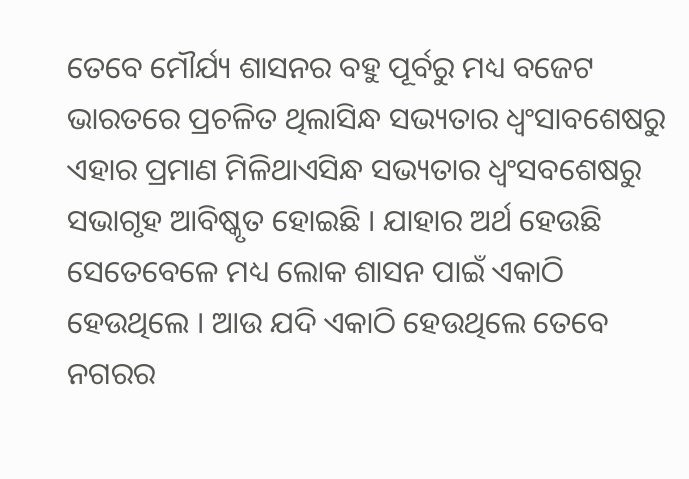ତେବେ ମୌର୍ଯ୍ୟ ଶାସନର ବହୁ ପୂର୍ବରୁ ମଧ୍ୟ ବଜେଟ ଭାରତରେ ପ୍ରଚଳିତ ଥିଲାସିନ୍ଧ ସଭ୍ୟତାର ଧ୍ୱଂସାବଶେଷରୁ ଏହାର ପ୍ରମାଣ ମିଳିଥାଏସିନ୍ଧ ସଭ୍ୟତାର ଧ୍ବଂସବଶେଷରୁ ସଭାଗୃହ ଆବିଷ୍କୃତ ହୋଇଛି । ଯାହାର ଅର୍ଥ ହେଉଛି ସେତେବେଳେ ମଧ୍ୟ ଲୋକ ଶାସନ ପାଇଁ ଏକାଠି ହେଉଥିଲେ । ଆଉ ଯଦି ଏକାଠି ହେଉଥିଲେ ତେବେ ନଗରର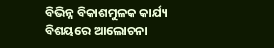ବିଭିନ୍ନ ବିକାଶମୁଳକ କାର୍ଯ୍ୟ ବିଶୟରେ ଆଲୋଚନା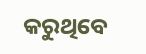କରୁଥିବେ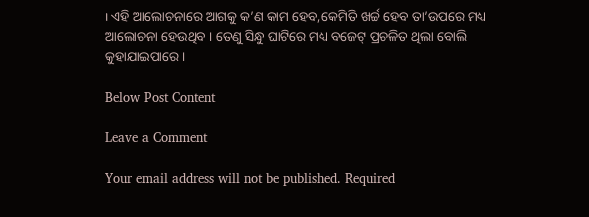। ଏହି ଆଲୋଚନାରେ ଆଗକୁ କ’ଣ କାମ ହେବ,କେମିତି ଖର୍ଚ୍ଚ ହେବ ତା’ଉପରେ ମଧ୍ୟ ଆଲୋଚନା ହେଉଥିବ । ତେଣୁ ସିନ୍ଧୁ ଘାଟିରେ ମଧ୍ୟ ବଜେଟ୍ ପ୍ରଚଳିତ ଥିଲା ବୋଲି କୁହାଯାଇପାରେ ।

Below Post Content

Leave a Comment

Your email address will not be published. Required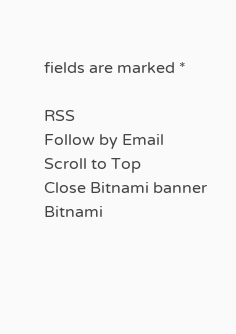fields are marked *

RSS
Follow by Email
Scroll to Top
Close Bitnami banner
Bitnami